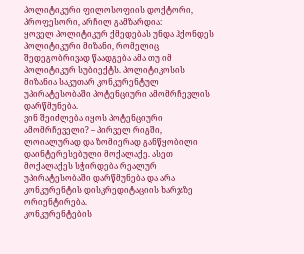პოლიტიკური ფილოსოფიის დოქტორი, პროფესორი, არჩილ გამზარდია:
ყოველ პოლიტიკურ ქმედებას უნდა ჰქონდეს პოლიტიკური მიზანი, რომელიც შედეგობრივად წაადგება ამა თუ იმ პოლიტიკურ სუბიექტს. პოლიტიკოსის მიზანია საკუთარ კონკურენტულ უპირატესობაში პოტენციური ამომრჩევლის დარწმუნება.
ვინ შეიძლება იყოს პოტენციური ამომრჩეველი? – პირველ რიგში, ლოიალურად და ზომიერად განწყობილი დაინტერესებული მოქალაქე. ასეთ მოქალაქეს სჭირდება რეალურ უპირატესობაში დარწმუნება და არა კონკურენტის დისკრედიტაციის ხარჯზე ორიენტირება.
კონკურენტების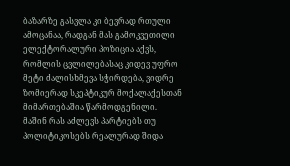ბაზარზე გასვლა კი ბევრად რთული ამოცანაა, რადგან მას გამოკვეთილი ელექტორალური პოზიცია აქვს, რომლის ცვლილებასაც კიდევ უფრო მეტი ძალისხმევა სჭირდება, ვიდრე ზომიერად სკეპტიკურ მოქალაქესთან მიმართებაშია წარმოდგენილი.
მაშინ რას აძლევს პარტიებს თუ პოლიტიკოსებს რეალურად შიდა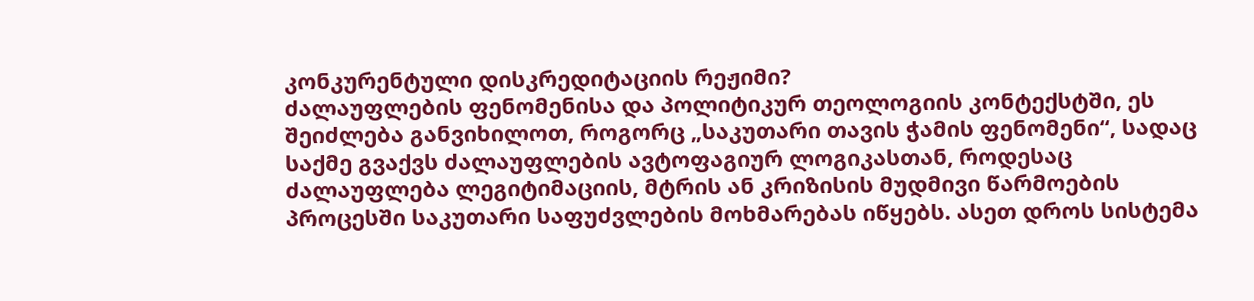კონკურენტული დისკრედიტაციის რეჟიმი?
ძალაუფლების ფენომენისა და პოლიტიკურ თეოლოგიის კონტექსტში, ეს შეიძლება განვიხილოთ, როგორც „საკუთარი თავის ჭამის ფენომენი“, სადაც საქმე გვაქვს ძალაუფლების ავტოფაგიურ ლოგიკასთან, როდესაც ძალაუფლება ლეგიტიმაციის, მტრის ან კრიზისის მუდმივი წარმოების პროცესში საკუთარი საფუძვლების მოხმარებას იწყებს. ასეთ დროს სისტემა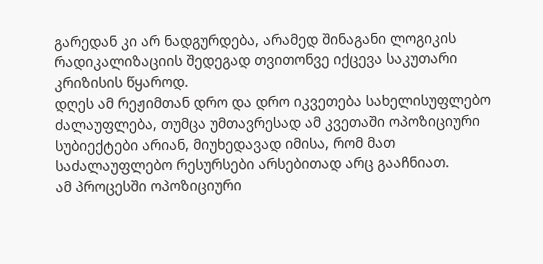გარედან კი არ ნადგურდება, არამედ შინაგანი ლოგიკის რადიკალიზაციის შედეგად თვითონვე იქცევა საკუთარი კრიზისის წყაროდ.
დღეს ამ რეჟიმთან დრო და დრო იკვეთება სახელისუფლებო ძალაუფლება, თუმცა უმთავრესად ამ კვეთაში ოპოზიციური სუბიექტები არიან, მიუხედავად იმისა, რომ მათ საძალაუფლებო რესურსები არსებითად არც გააჩნიათ.
ამ პროცესში ოპოზიციური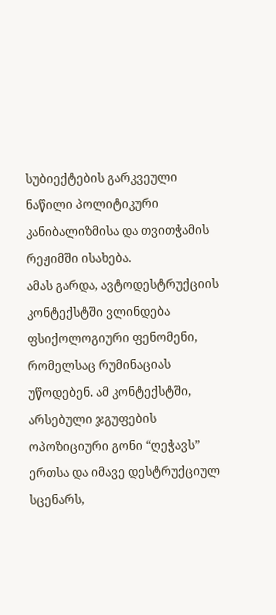სუბიექტების გარკვეული ნაწილი პოლიტიკური კანიბალიზმისა და თვითჭამის რეჟიმში ისახება.
ამას გარდა, ავტოდესტრუქციის კონტექსტში ვლინდება ფსიქოლოგიური ფენომენი, რომელსაც რუმინაციას უწოდებენ. ამ კონტექსტში, არსებული ჯგუფების ოპოზიციური გონი “ღეჭავს” ერთსა და იმავე დესტრუქციულ სცენარს,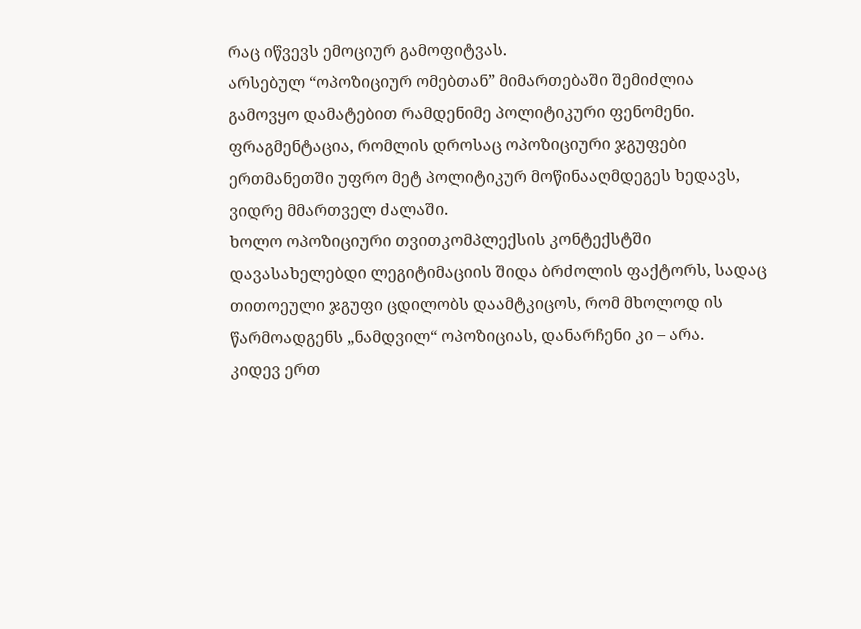რაც იწვევს ემოციურ გამოფიტვას.
არსებულ “ოპოზიციურ ომებთან” მიმართებაში შემიძლია გამოვყო დამატებით რამდენიმე პოლიტიკური ფენომენი.
ფრაგმენტაცია, რომლის დროსაც ოპოზიციური ჯგუფები ერთმანეთში უფრო მეტ პოლიტიკურ მოწინააღმდეგეს ხედავს, ვიდრე მმართველ ძალაში.
ხოლო ოპოზიციური თვითკომპლექსის კონტექსტში დავასახელებდი ლეგიტიმაციის შიდა ბრძოლის ფაქტორს, სადაც თითოეული ჯგუფი ცდილობს დაამტკიცოს, რომ მხოლოდ ის წარმოადგენს „ნამდვილ“ ოპოზიციას, დანარჩენი კი – არა.
კიდევ ერთ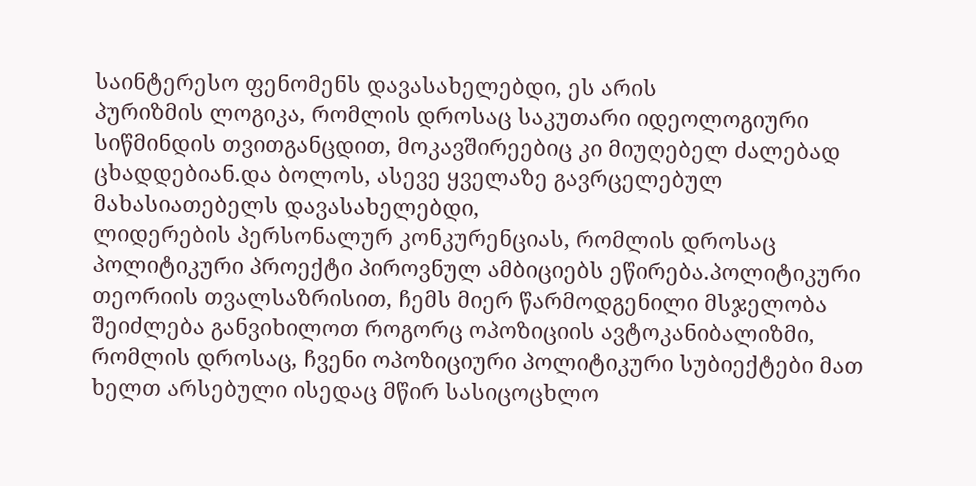საინტერესო ფენომენს დავასახელებდი, ეს არის
პურიზმის ლოგიკა, რომლის დროსაც საკუთარი იდეოლოგიური სიწმინდის თვითგანცდით, მოკავშირეებიც კი მიუღებელ ძალებად ცხადდებიან.და ბოლოს, ასევე ყველაზე გავრცელებულ მახასიათებელს დავასახელებდი,
ლიდერების პერსონალურ კონკურენციას, რომლის დროსაც პოლიტიკური პროექტი პიროვნულ ამბიციებს ეწირება.პოლიტიკური თეორიის თვალსაზრისით, ჩემს მიერ წარმოდგენილი მსჯელობა შეიძლება განვიხილოთ როგორც ოპოზიციის ავტოკანიბალიზმი, რომლის დროსაც, ჩვენი ოპოზიციური პოლიტიკური სუბიექტები მათ ხელთ არსებული ისედაც მწირ სასიცოცხლო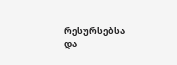რესურსებსა და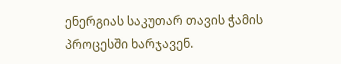ენერგიას საკუთარ თავის ჭამის პროცესში ხარჯავენ.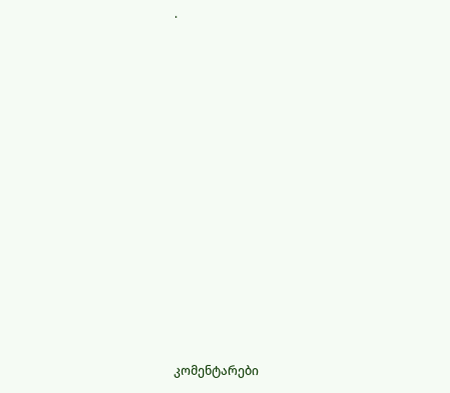.
















კომენტარები